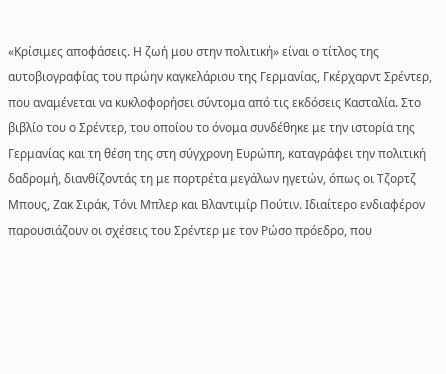«Κρίσιμες αποφάσεις. Η ζωή μου στην πολιτική» είναι ο τίτλος της αυτοβιογραφίας του πρώην καγκελάριου της Γερμανίας, Γκέρχαρντ Σρέντερ, που αναμένεται να κυκλοφορήσει σύντομα από τις εκδόσεις Κασταλία. Στο βιβλίο του ο Σρέντερ, του οποίου το όνομα συνδέθηκε με την ιστορία της Γερμανίας και τη θέση της στη σύγχρονη Ευρώπη, καταγράφει την πολιτική δαδρομή, διανθίζοντάς τη με πορτρέτα μεγάλων ηγετών, όπως οι Τζορτζ Μπους, Ζακ Σιράκ, Τόνι Μπλερ και Βλαντιμίρ Πούτιν. Ιδιαίτερο ενδιαφέρον παρουσιάζουν οι σχέσεις του Σρέντερ με τον Ρώσο πρόεδρο, που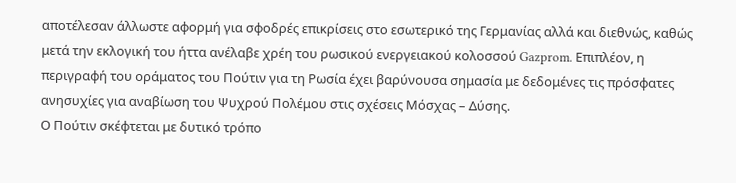αποτέλεσαν άλλωστε αφορμή για σφοδρές επικρίσεις στο εσωτερικό της Γερμανίας αλλά και διεθνώς, καθώς μετά την εκλογική του ήττα ανέλαβε χρέη του ρωσικού ενεργειακού κολοσσού Gazprom. Επιπλέον, η περιγραφή του οράματος του Πούτιν για τη Ρωσία έχει βαρύνουσα σημασία με δεδομένες τις πρόσφατες ανησυχίες για αναβίωση του Ψυχρού Πολέμου στις σχέσεις Μόσχας – Δύσης.
Ο Πούτιν σκέφτεται με δυτικό τρόπο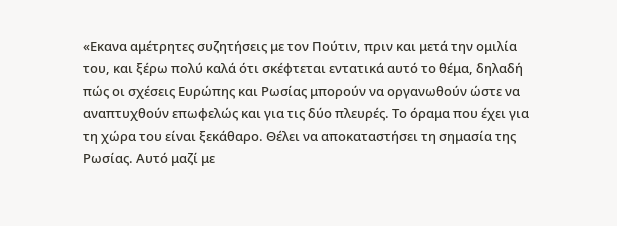«Εκανα αμέτρητες συζητήσεις με τον Πούτιν, πριν και μετά την ομιλία του, και ξέρω πολύ καλά ότι σκέφτεται εντατικά αυτό το θέμα, δηλαδή πώς οι σχέσεις Ευρώπης και Ρωσίας μπορούν να οργανωθούν ώστε να αναπτυχθούν επωφελώς και για τις δύο πλευρές. Το όραμα που έχει για τη χώρα του είναι ξεκάθαρο. Θέλει να αποκαταστήσει τη σημασία της Ρωσίας. Αυτό μαζί με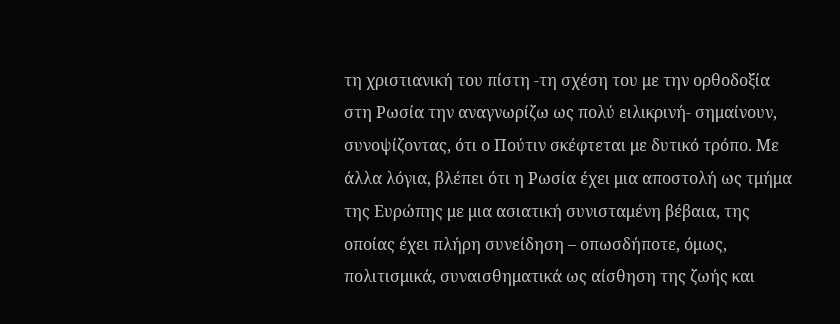τη χριστιανική του πίστη -τη σχέση του με την ορθοδοξία στη Ρωσία την αναγνωρίζω ως πολύ ειλικρινή- σημαίνουν, συνοψίζοντας, ότι ο Πούτιν σκέφτεται με δυτικό τρόπο. Με άλλα λόγια, βλέπει ότι η Ρωσία έχει μια αποστολή ως τμήμα της Ευρώπης με μια ασιατική συνισταμένη βέβαια, της οποίας έχει πλήρη συνείδηση – οπωσδήποτε, όμως, πολιτισμικά, συναισθηματικά ως αίσθηση της ζωής και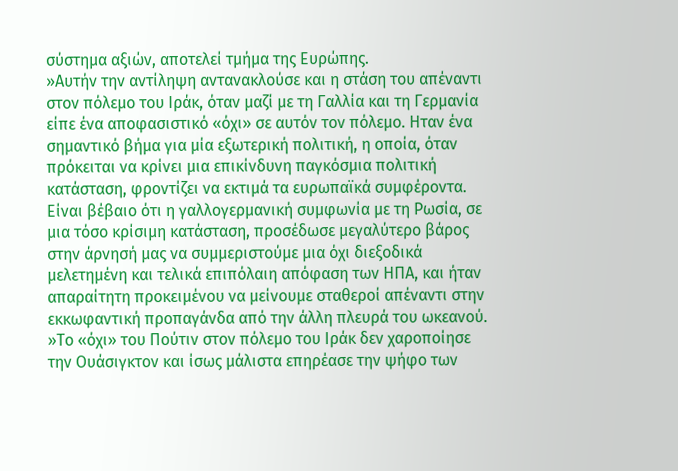σύστημα αξιών, αποτελεί τμήμα της Ευρώπης.
»Αυτήν την αντίληψη αντανακλούσε και η στάση του απέναντι στον πόλεμο του Ιράκ, όταν μαζί με τη Γαλλία και τη Γερμανία είπε ένα αποφασιστικό «όχι» σε αυτόν τον πόλεμο. Ηταν ένα σημαντικό βήμα για μία εξωτερική πολιτική, η οποία, όταν πρόκειται να κρίνει μια επικίνδυνη παγκόσμια πολιτική κατάσταση, φροντίζει να εκτιμά τα ευρωπαϊκά συμφέροντα. Είναι βέβαιο ότι η γαλλογερμανική συμφωνία με τη Ρωσία, σε μια τόσο κρίσιμη κατάσταση, προσέδωσε μεγαλύτερο βάρος στην άρνησή μας να συμμεριστούμε μια όχι διεξοδικά μελετημένη και τελικά επιπόλαιη απόφαση των ΗΠΑ, και ήταν απαραίτητη προκειμένου να μείνουμε σταθεροί απέναντι στην εκκωφαντική προπαγάνδα από την άλλη πλευρά του ωκεανού.
»Το «όχι» του Πούτιν στον πόλεμο του Ιράκ δεν χαροποίησε την Ουάσιγκτον και ίσως μάλιστα επηρέασε την ψήφο των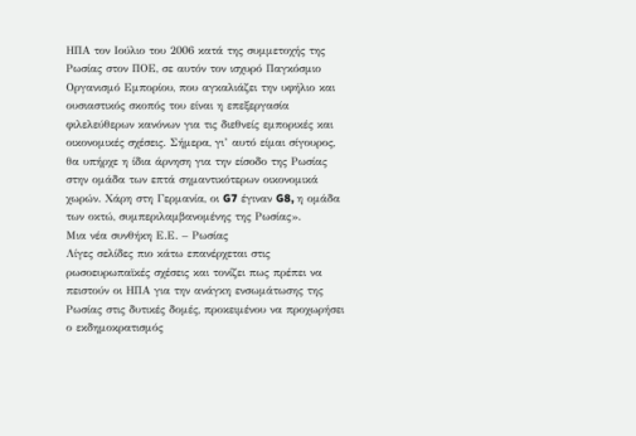ΗΠΑ τον Ιούλιο του 2006 κατά της συμμετοχής της Ρωσίας στον ΠΟΕ, σε αυτόν τον ισχυρό Παγκόσμιο Οργανισμό Εμπορίου, που αγκαλιάζει την υφήλιο και ουσιαστικός σκοπός του είναι η επεξεργασία φιλελεύθερων κανόνων για τις διεθνείς εμπορικές και οικονομικές σχέσεις. Σήμερα, γι’ αυτό είμαι σίγουρος, θα υπήρχε η ίδια άρνηση για την είσοδο της Ρωσίας στην ομάδα των επτά σημαντικότερων οικονομικά χωρών. Χάρη στη Γερμανία, οι G7 έγιναν G8, η ομάδα των οκτώ, συμπεριλαμβανομένης της Ρωσίας».
Μια νέα συνθήκη Ε.Ε. – Ρωσίας
Λίγες σελίδες πιο κάτω επανέρχεται στις ρωσοευρωπαϊκές σχέσεις και τονίζει πως πρέπει να πειστούν οι ΗΠΑ για την ανάγκη ενσωμάτωσης της Ρωσίας στις δυτικές δομές, προκειμένου να προχωρήσει ο εκδημοκρατισμός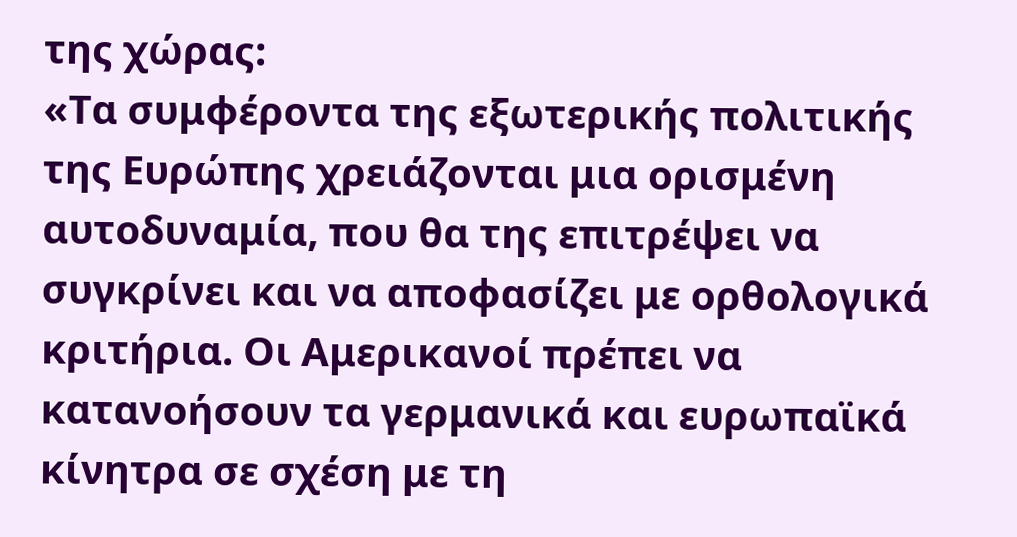της χώρας:
«Τα συμφέροντα της εξωτερικής πολιτικής της Ευρώπης χρειάζονται μια ορισμένη αυτοδυναμία, που θα της επιτρέψει να συγκρίνει και να αποφασίζει με ορθολογικά κριτήρια. Οι Αμερικανοί πρέπει να κατανοήσουν τα γερμανικά και ευρωπαϊκά κίνητρα σε σχέση με τη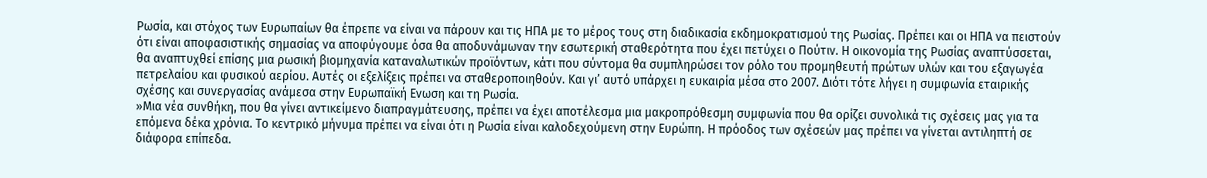Ρωσία, και στόχος των Ευρωπαίων θα έπρεπε να είναι να πάρουν και τις ΗΠΑ με το μέρος τους στη διαδικασία εκδημοκρατισμού της Ρωσίας. Πρέπει και οι ΗΠΑ να πειστούν ότι είναι αποφασιστικής σημασίας να αποφύγουμε όσα θα αποδυνάμωναν την εσωτερική σταθερότητα που έχει πετύχει ο Πούτιν. Η οικονομία της Ρωσίας αναπτύσσεται, θα αναπτυχθεί επίσης μια ρωσική βιομηχανία καταναλωτικών προϊόντων, κάτι που σύντομα θα συμπληρώσει τον ρόλο του προμηθευτή πρώτων υλών και του εξαγωγέα πετρελαίου και φυσικού αερίου. Αυτές οι εξελίξεις πρέπει να σταθεροποιηθούν. Και γι’ αυτό υπάρχει η ευκαιρία μέσα στο 2007. Διότι τότε λήγει η συμφωνία εταιρικής σχέσης και συνεργασίας ανάμεσα στην Ευρωπαϊκή Ενωση και τη Ρωσία.
»Μια νέα συνθήκη, που θα γίνει αντικείμενο διαπραγμάτευσης, πρέπει να έχει αποτέλεσμα μια μακροπρόθεσμη συμφωνία που θα ορίζει συνολικά τις σχέσεις μας για τα επόμενα δέκα χρόνια. Το κεντρικό μήνυμα πρέπει να είναι ότι η Ρωσία είναι καλοδεχούμενη στην Ευρώπη. Η πρόοδος των σχέσεών μας πρέπει να γίνεται αντιληπτή σε διάφορα επίπεδα.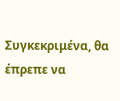Συγκεκριμένα, θα έπρεπε να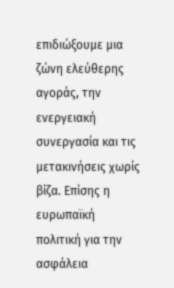επιδιώξουμε μια ζώνη ελεύθερης αγοράς, την ενεργειακή συνεργασία και τις μετακινήσεις χωρίς βίζα. Επίσης η ευρωπαϊκή πολιτική για την ασφάλεια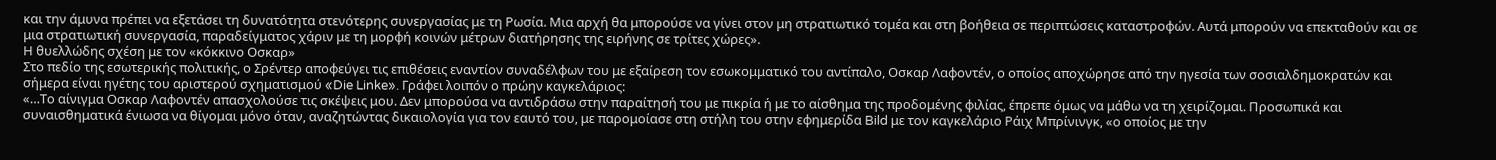και την άμυνα πρέπει να εξετάσει τη δυνατότητα στενότερης συνεργασίας με τη Ρωσία. Μια αρχή θα μπορούσε να γίνει στον μη στρατιωτικό τομέα και στη βοήθεια σε περιπτώσεις καταστροφών. Αυτά μπορούν να επεκταθούν και σε μια στρατιωτική συνεργασία, παραδείγματος χάριν με τη μορφή κοινών μέτρων διατήρησης της ειρήνης σε τρίτες χώρες».
Η θυελλώδης σχέση με τον «κόκκινο Οσκαρ»
Στο πεδίο της εσωτερικής πολιτικής, ο Σρέντερ αποφεύγει τις επιθέσεις εναντίον συναδέλφων του με εξαίρεση τον εσωκομματικό του αντίπαλο, Οσκαρ Λαφοντέν, ο οποίος αποχώρησε από την ηγεσία των σοσιαλδημοκρατών και σήμερα είναι ηγέτης του αριστερού σχηματισμού «Die Linke». Γράφει λοιπόν ο πρώην καγκελάριος:
«…Το αίνιγμα Οσκαρ Λαφοντέν απασχολούσε τις σκέψεις μου. Δεν μπορούσα να αντιδράσω στην παραίτησή του με πικρία ή με το αίσθημα της προδομένης φιλίας, έπρεπε όμως να μάθω να τη χειρίζομαι. Προσωπικά και συναισθηματικά ένιωσα να θίγομαι μόνο όταν, αναζητώντας δικαιολογία για τον εαυτό του, με παρομοίασε στη στήλη του στην εφημερίδα Bild με τον καγκελάριο Ράιχ Μπρίνινγκ, «ο οποίος με την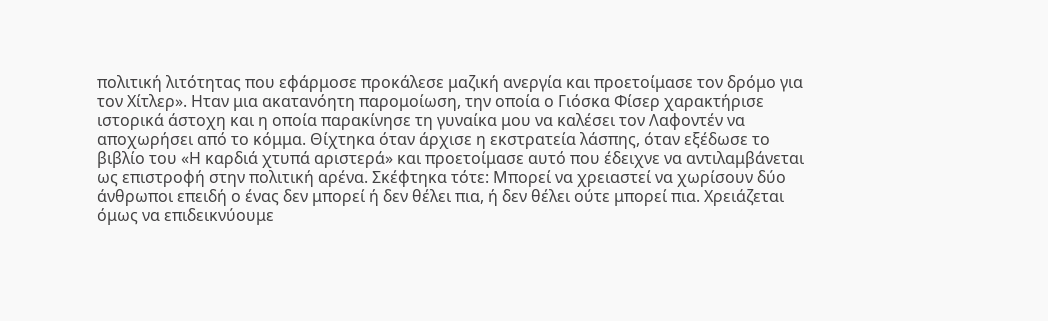πολιτική λιτότητας που εφάρμοσε προκάλεσε μαζική ανεργία και προετοίμασε τον δρόμο για τον Χίτλερ». Ηταν μια ακατανόητη παρομοίωση, την οποία ο Γιόσκα Φίσερ χαρακτήρισε ιστορικά άστοχη και η οποία παρακίνησε τη γυναίκα μου να καλέσει τον Λαφοντέν να αποχωρήσει από το κόμμα. Θίχτηκα όταν άρχισε η εκστρατεία λάσπης, όταν εξέδωσε το βιβλίο του «Η καρδιά χτυπά αριστερά» και προετοίμασε αυτό που έδειχνε να αντιλαμβάνεται ως επιστροφή στην πολιτική αρένα. Σκέφτηκα τότε: Μπορεί να χρειαστεί να χωρίσουν δύο άνθρωποι επειδή ο ένας δεν μπορεί ή δεν θέλει πια, ή δεν θέλει ούτε μπορεί πια. Χρειάζεται όμως να επιδεικνύουμε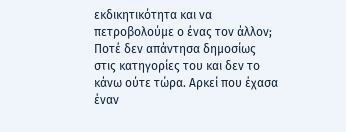εκδικητικότητα και να πετροβολούμε ο ένας τον άλλον; Ποτέ δεν απάντησα δημοσίως στις κατηγορίες του και δεν το κάνω ούτε τώρα. Αρκεί που έχασα έναν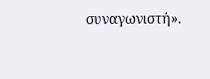συναγωνιστή».